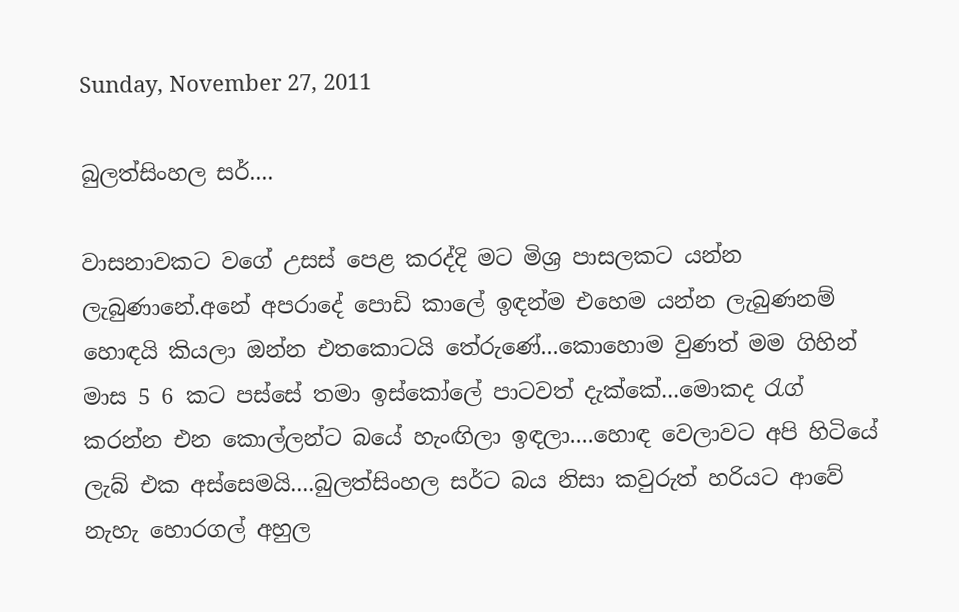Sunday, November 27, 2011

බුලත්සිංහල සර්....

වාසනාවකට වගේ උසස් පෙළ කරද්දි මට මිශ්‍ර පාසලකට යන්න ලැබුණානේ.අනේ අපරාදේ පොඩි කාලේ ඉඳන්ම එහෙම යන්න ලැබුණනම් හොඳයි කියලා ඔන්න එතකොටයි තේරුණේ...කොහොම වුණත් මම ගිහින් මාස 5 6 කට පස්සේ තමා ඉස්කෝලේ පාටවත් දැක්කේ...මොකද රැග් කරන්න එන කොල්ලන්ට බයේ හැංඟිලා ඉඳලා....හොඳ වෙලාවට අපි හිටියේ ලැබ් එක අස්සෙමයි....බුලත්සිංහල සර්ට බය නිසා කවුරුත් හරියට ආවේ නැහැ හොරගල් අහුල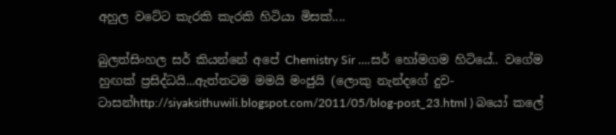අහුල වටේට කැරකි කැරකි හිටියා මිසක්....

බුලත්සිංහල සර් කියන්නේ අපේ Chemistry Sir ....සර් හෝමගම හිටියේ.. වගේම හුඟක් ප්‍රසිද්ධයි...ඇත්තටම මමයි මංජුයි (ලොකු නැන්දගේ දුව-ටාසන්http://siyaksithuwili.blogspot.com/2011/05/blog-post_23.html ) බයෝ කලේ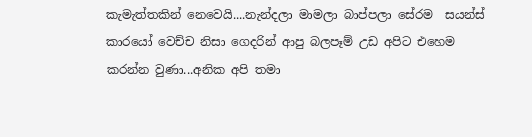කැමැත්තකින් නෙවෙයි....නැන්දලා මාමලා බාප්පලා සේරම  සයන්ස් කාරයෝ වෙච්ච නිසා ගෙදරින් ආපු බලපෑම් උඩ අපිට එහෙම කරන්න වුණා...අනික අපි තමා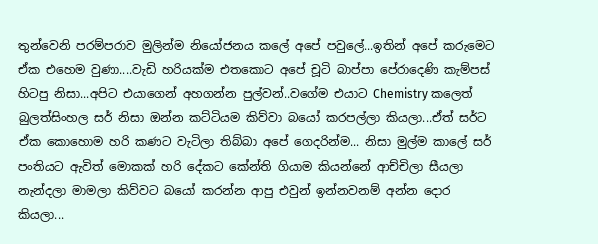තුන්වෙනි පරම්පරාව මුලින්ම නියෝජනය කලේ අපේ පවුලේ...ඉතින් අපේ කරුමෙට ඒක එහෙම වුණා....වැඩි හරියක්ම එතකොට අපේ චූටි බාප්පා පේරාදෙණි කැම්පස් හිටපු නිසා...අපිට එයාගෙන් අහගන්න පුල්වන්..වගේම එයාට Chemistry කලෙත් බුලත්සිංහල සර් නිසා ඔන්න කට්ටියම කිව්වා බයෝ කරපල්ලා කියලා...ඒත් සර්ට ඒක කොහොම හරි කණට වැටිලා තිබ්බා අපේ ගෙදරින්ම... නිසා මුල්ම කාලේ සර් පංතියට ඇවිත් මොකක් හරි දේකට කේන්ති ගියාම කියන්නේ ආච්චිලා සීයලා නැන්දලා මාමලා කිව්වට බයෝ කරන්න ආපු එවුන් ඉන්නවනම් අන්න දොර කියලා...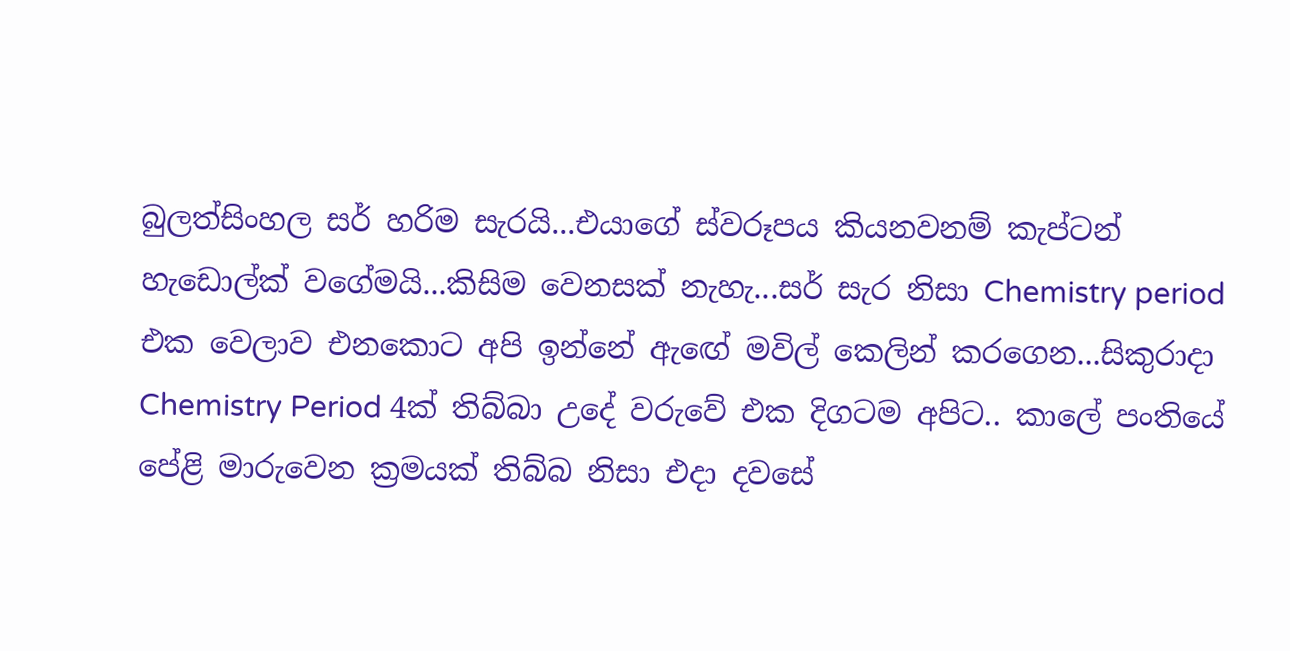බුලත්සිංහල සර් හරිම සැරයි...එයාගේ ස්වරූපය කියනවනම් කැප්ටන් හැඩොල්ක් වගේමයි...කිසිම වෙනසක් නැහැ...සර් සැර නිසා Chemistry period එක වෙලාව එනකොට අපි ඉන්නේ ඇඟේ මවිල් කෙලින් කරගෙන...සිකුරාදා  Chemistry Period 4ක් තිබ්බා උදේ වරුවේ එක දිගටම අපිට.. කාලේ පංතියේ පේළි මාරුවෙන ක්‍රමයක් තිබ්බ නිසා එදා දවසේ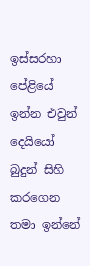ඉස්සරහා පේළියේ ඉන්න එවුන් දෙයියෝ බුදුන් සිහි කරගෙන තමා ඉන්නේ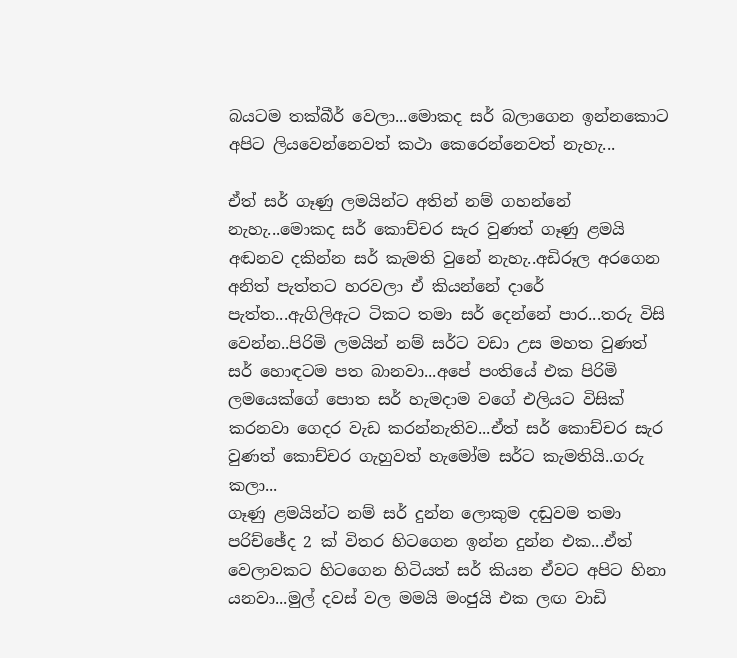බයටම තක්බීර් වෙලා...මොකද සර් බලාගෙන ඉන්නකොට අපිට ලියවෙන්නෙවත් කථා කෙරෙන්නෙවත් නැහැ...

ඒත් සර් ගෑණු ලමයින්ට අතින් නම් ගහන්නේ නැහැ...මොකද සර් කොච්චර සැර වුණත් ගෑණු ළමයි අඬනව දකින්න සර් කැමති වුනේ නැහැ..අඩිරූල අරගෙන අනිත් පැත්තට හරවලා ඒ කියන්නේ දාරේ පැත්ත...ඇගිලිඇට ටිකට තමා සර් දෙන්නේ පාර...තරු විසි වෙන්න..පිරිමි ලමයින් නම් සර්ට වඩා උස මහත වුණත් සර් හොඳටම පත බානවා...අපේ පංතියේ එක පිරිමි ලමයෙක්ගේ පොත සර් හැමදාම වගේ එලියට විසික් කරනවා ගෙදර වැඩ කරන්නැතිව...ඒත් සර් කොච්චර සැර වුණත් කොච්චර ගැහුවත් හැමෝම සර්ට කැමතියි..ගරු කලා...
ගෑණු ළමයින්ට නම් සර් දුන්න ලොකුම දඬුවම තමා පරිච්ඡේද 2 ක් විතර හිටගෙන ඉන්න දුන්න එක...ඒත් වෙලාවකට හිටගෙන හිටියත් සර් කියන ඒවට අපිට හිනා යනවා...මුල් දවස් වල මමයි මංජුයි එක ලඟ වාඩි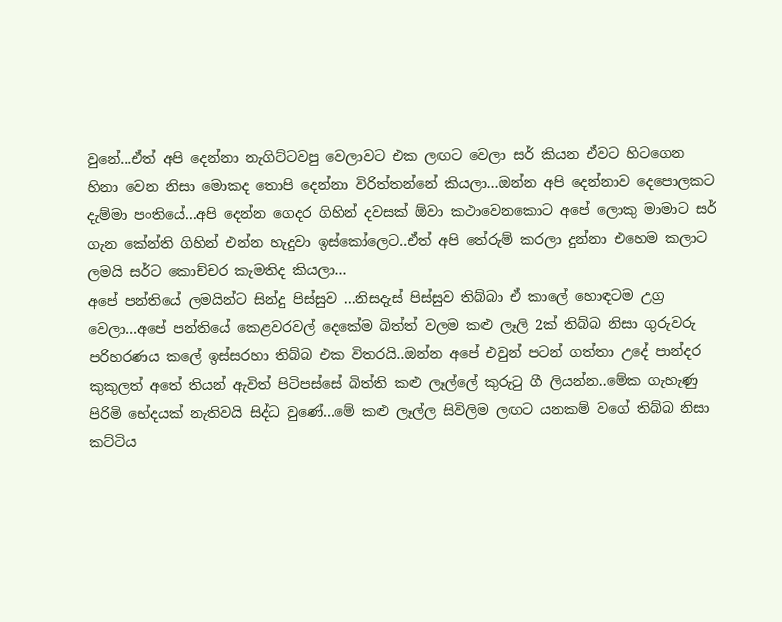වුනේ...ඒත් අපි දෙන්නා නැගිට්ටවපු වෙලාවට එක ලඟට වෙලා සර් කියන ඒවට හිටගෙන හිනා වෙන නිසා මොකද තොපි දෙන්නා විරිත්තන්නේ කියලා...ඔන්න අපි දෙන්නාව දෙපොලකට දැම්මා පංතියේ...අපි දෙන්න ගෙදර ගිහින් දවසක් ඕවා කථාවෙනකොට අපේ ලොකු මාමාට සර් ගැන කේන්ති ගිහින් එන්න හැදුවා ඉස්කෝලෙට..ඒත් අපි තේරුම් කරලා දුන්නා එහෙම කලාට ලමයි සර්ට කොච්චර කැමතිද කියලා...
අපේ පන්තියේ ලමයින්ට සින්දු පිස්සුව ...නිසදැස් පිස්සුව තිබ්බා ඒ කාලේ හොඳටම උග්‍ර වෙලා...අපේ පන්තියේ කෙළවරවල් දෙකේම බිත්ත් වලම කළු ලෑලි 2ක් තිබ්බ නිසා ගුරුවරු පරිහරණය කලේ ඉස්සරහා තිබ්බ එක විතරයි..ඔන්න අපේ එවුන් පටන් ගත්තා උදේ පාන්දර කුකුලත් අතේ තියන් ඇවිත් පිටිපස්සේ බිත්ති කළු ලෑල්ලේ කුරුටු ගී ලියන්න..මේක ගැහැණු පිරිමි භේදයක් නැතිවයි සිද්ධ වුණේ...මේ කළු ලෑල්ල සිවිලිම ලඟට යනකම් වගේ තිබ්බ නිසා කට්ටිය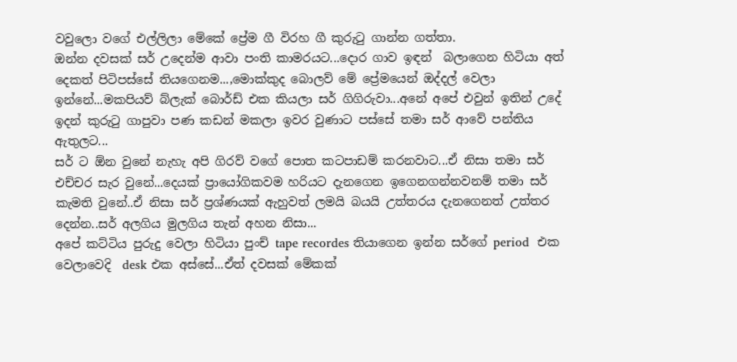වවුලො වගේ එල්ලිලා මේකේ ප්‍රේම ගී විරහ ගී කුරුටු ගාන්න ගත්තා.
ඔන්න දවසක් සර් උදෙන්ම ආවා පංති කාමරයට...දොර ගාව ඉඳන්  බලාගෙන හිටියා අත් දෙකත් පිටිපස්සේ තියගෙනම...,මොක්කුද බොලව් මේ ප්‍රේමයෙන් ඔද්දල් වෙලා ඉන්නේ...මකපියව් බ්ලැක් බොර්ඩ් එක කියලා සර් ගිගිරුවා...අනේ අපේ එවුන් ඉතින් උදේ ඉදන් කුරුටු ගාපුවා පණ කඩන් මකලා ඉවර වුණාට පස්සේ තමා සර් ආවේ පන්තිය ඇතුලට...
සර් ට ඕන වුනේ නැහැ අපි ගිරව් වගේ පොත කටපාඩම් කරනවාට...ඒ නිසා තමා සර් එච්චර සැර වුනේ...දෙයක් ප්‍රායෝගිකවම හරියට දැනගෙන ඉගෙනගන්නවනම් තමා සර් කැමති වුනේ..ඒ නිසා සර් ප්‍රශ්ණයක් ඇහුවත් ලමයි බයයි උත්තරය දැනගෙනත් උත්තර දෙන්න..සර් අලගිය මුලගිය තැන් අහන නිසා...
අපේ කට්ටිය පුරුදු වෙලා හිටියා පුංච් tape recordes තියාගෙන ඉන්න සර්ගේ period  එක වෙලාවෙදි  desk එක අස්සේ...ඒත් දවසක් මේකක්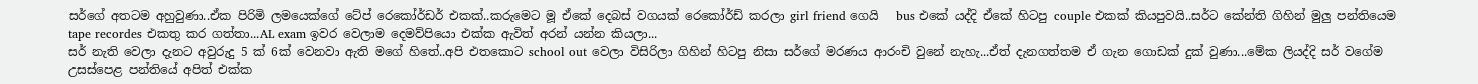සර්ගේ අතටම අහුවුණා..ඒක පිරිමි ලමයෙක්ගේ ටේප් රෙකෝර්ඩර් එකක්..කරුමෙට මූ ඒකේ දෙබස් වගයක් රෙකෝර්ඩ් කරලා girl friend ගෙයි   bus එකේ යද්දි ඒකේ හිටපු couple එකක් කියපුවයි..සර්ට කේන්ති ගිහින් මුලු පන්තියෙම tape recordes එකතු කර ගත්තා...AL exam ඉවර වෙලාම දෙමව්පියො එක්ක ඇවිත් අරන් යන්න කියලා...
සර් නැති වෙලා දැනට අවුරුදු 5 ක් 6ක් වෙනවා ඇති මගේ හිතේ..අපි එතකොට school out වෙලා විසිරිලා ගිහින් හිටපු නිසා සර්ගේ මරණය ආරංචි වුනේ නැහැ...ඒත් දැනගත්තම ඒ ගැන ගොඩක් දුක් වුණා...මේක ලියද්දි සර් වගේම උසස්පෙළ පන්තියේ අපිත් එක්ක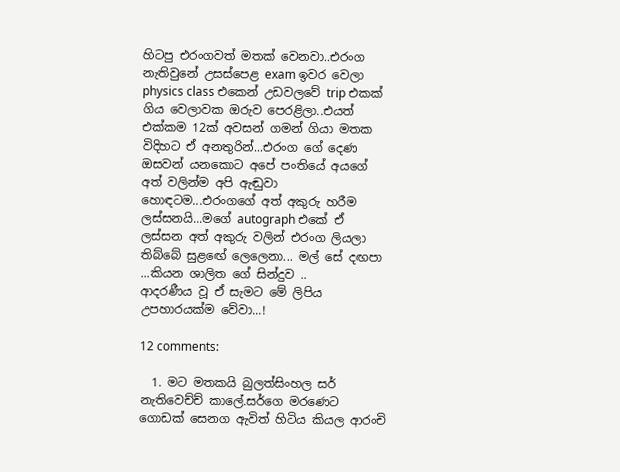හිටපු එරංගවත් මතක් වෙනවා..එරංග නැතිවුනේ උසස්පෙළ exam ඉවර වෙලා physics class එකෙන් උඩවලවේ trip එකක් ගිය වෙලාවක ඔරුව පෙරළිලා..එයත් එක්කම 12ක් අවසන් ගමන් ගියා මතක විදිහට ඒ අනතුරින්...එරංග ගේ දෙණ ඔසවන් යනකොට අපේ පංතියේ අයගේ අත් වලින්ම අපි ඇඬුවා හොඳටම...එරංගගේ අත් අකුරු හරීම ලස්සනයි...මගේ autograph එකේ ඒ ලස්සන අත් අකුරු වලින් එරංග ලියලා තිබ්බේ සුළඟේ ලෙලෙනා... මල් සේ දඟපා ...කියන ශාලිත ගේ සින්දුව ..
ආදරණීය වූ ඒ සැමට මේ ලිපිය උපහාරයක්ම වේවා...!

12 comments:

  1. මට මතකයි බුලත්සිංහල සර් නැතිවෙච්ච් කාලේ.සර්ගෙ මරණෙට ගොඩක් සෙනග ඇවිත් හිටිය කියල ආරංචි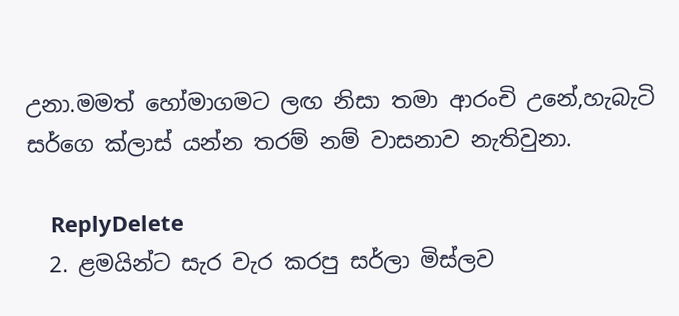උනා.මමත් හෝමාගමට ලඟ නිසා තමා ආරංචි උනේ,හැබැටි සර්ගෙ ක්ලාස් යන්න තරම් නම් වාසනාව නැතිවුනා.

    ReplyDelete
  2. ළමයින්ට සැර වැර කරපු සර්ලා මිස්ලව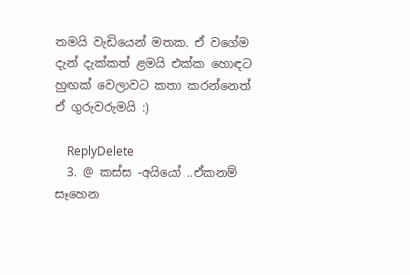තමයි වැඩියෙන් මතක. ඒ වගේම දැන් දැක්කත් ළමයි එක්ක හොඳට හුඟක් වෙලාවට කතා කරන්නෙත් ඒ ගුරුවරුමයි :)

    ReplyDelete
  3. @ කස්ස -අයියෝ ..ඒකනම් සෑහෙන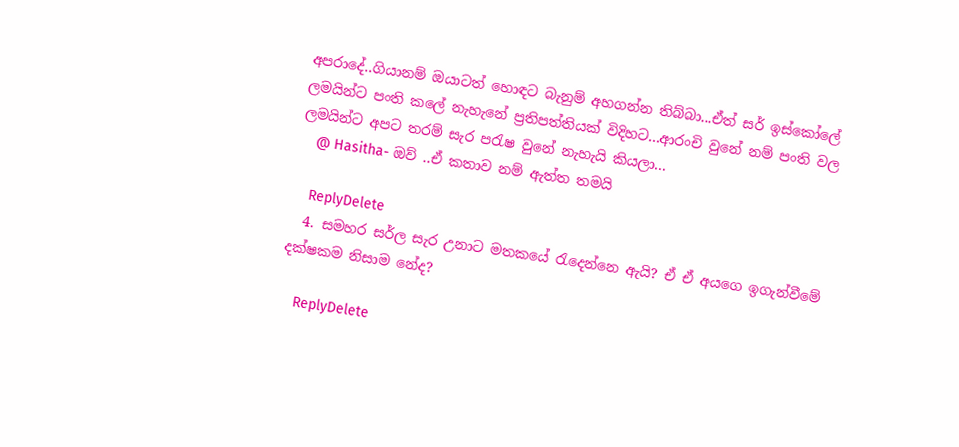අපරාදේ..ගියානම් ඔයාටත් හොඳට බැනුම් අහගන්න තිබ්බා...ඒත් සර් ඉස්කෝලේ ලමයින්ට පංති කලේ නැහැනේ ප්‍රතිපත්තියක් විදිහට...ආරංචි වුනේ නම් පංති වල ලමයින්ට අපට තරම් සැර පරැෂ වුනේ නැහැයි කියලා...
    @ Hasitha- ඔව් ..ඒ කතාව නම් ඇත්ත තමයි

    ReplyDelete
  4. සමහර සර්ල සැර උනාට මතකයේ රැදෙන්නෙ ඇයි? ඒ ඒ අයගෙ ඉගැන්වීමේ දක්ෂකම නිසාම නේද?

    ReplyDelete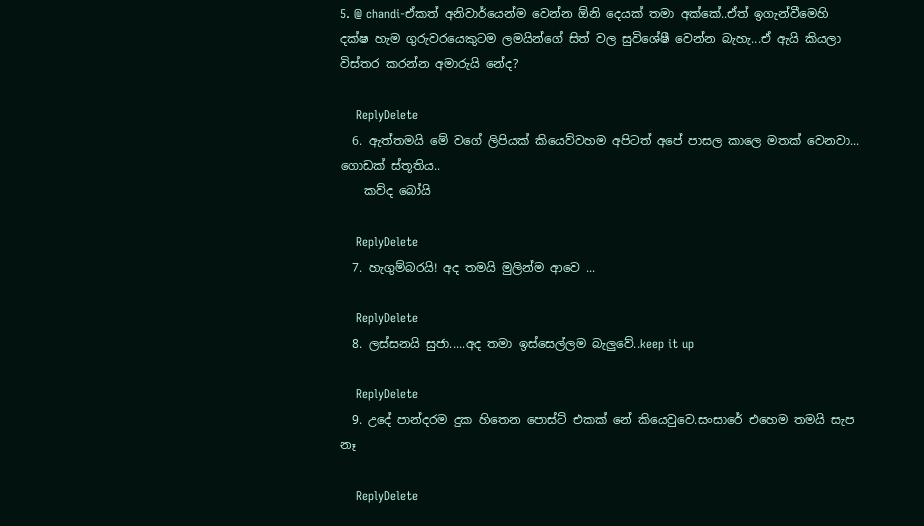5. @ chandi-ඒකත් අනිවාර්යෙන්ම වෙන්න ඕනි දෙයක් තමා අක්කේ..ඒත් ඉගැන්වීමෙහි දක්ෂ හැම ගුරුවරයෙකුටම ලමයින්ගේ සිත් වල සුවිශේෂී වෙන්න බැහැ...ඒ ඇයි කියලා විස්තර කරන්න අමාරුයි නේද?

    ReplyDelete
  6. ඇත්තමයි මේ වගේ ලිපියක් කියෙව්වහම අපිටත් අපේ පාසල කාලෙ මතක් වෙනවා... ගොඩක් ස්තූතිය..
    කව්ද බෝයි

    ReplyDelete
  7. හැගුම්බරයි! අද තමයි මුලින්ම ආවෙ ...

    ReplyDelete
  8. ලස්සනයි සුජා.....අද තමා ඉස්සෙල්ලම බැලුවේ..keep it up

    ReplyDelete
  9. උදේ පාන්දරම දුක හිතෙන පොස්ට් එකක් නේ කියෙවුවෙ.සංසාරේ එහෙම තමයි සැප නෑ

    ReplyDelete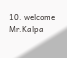10. welcome Mr.Kalpa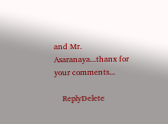and Mr. Asaranaya...thanx for your comments...

    ReplyDelete